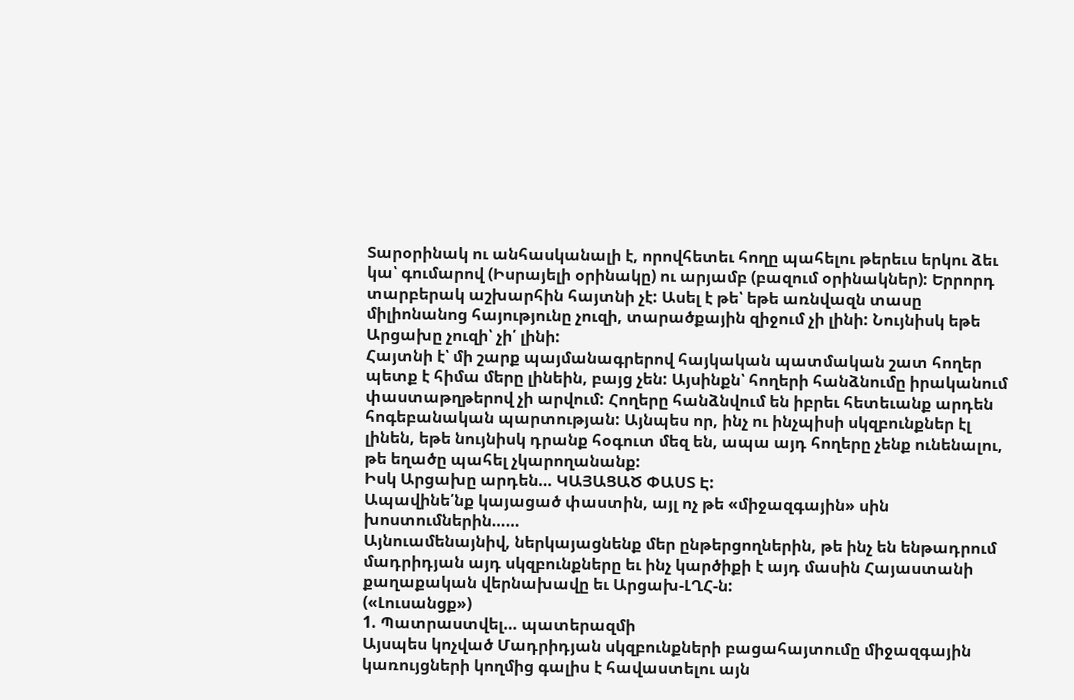Տարօրինակ ու անհասկանալի է, որովհետեւ հողը պահելու թերեւս երկու ձեւ կա՝ գումարով (Իսրայելի օրինակը) ու արյամբ (բազում օրինակներ): Երրորդ տարբերակ աշխարհին հայտնի չէ: Ասել է թե՝ եթե առնվազն տասը միլիոնանոց հայությունը չուզի, տարածքային զիջում չի լինի: Նույնիսկ եթե Արցախը չուզի՝ չի՛ լինի:
Հայտնի է՝ մի շարք պայմանագրերով հայկական պատմական շատ հողեր պետք է հիմա մերը լինեին, բայց չեն: Այսինքն՝ հողերի հանձնումը իրականում փաստաթղթերով չի արվում: Հողերը հանձնվում են իբրեւ հետեւանք արդեն հոգեբանական պարտության: Այնպես որ, ինչ ու ինչպիսի սկզբունքներ էլ լինեն, եթե նույնիսկ դրանք հօգուտ մեզ են, ապա այդ հողերը չենք ունենալու, թե եղածը պահել չկարողանանք:
Իսկ Արցախը արդեն… ԿԱՅԱՑԱԾ ՓԱՍՏ Է:
Ապավինե՛նք կայացած փաստին, այլ ոչ թե «միջազգային» սին խոստումներին……
Այնուամենայնիվ, ներկայացնենք մեր ընթերցողներին, թե ինչ են ենթադրում մադրիդյան այդ սկզբունքները եւ ինչ կարծիքի է այդ մասին Հայաստանի քաղաքական վերնախավը եւ Արցախ-ԼՂՀ-ն:
(«Լուսանցք»)
1. Պատրաստվել… պատերազմի
Այսպես կոչված Մադրիդյան սկզբունքների բացահայտումը միջազգային կառույցների կողմից գալիս է հավաստելու այն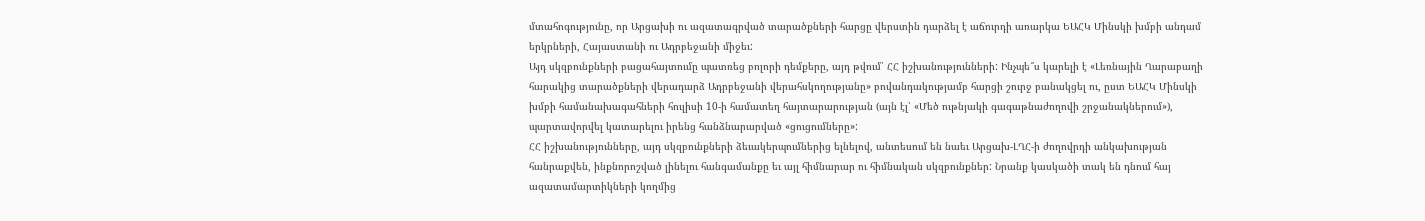մտահոգությունը, որ Արցախի ու ազատագրված տարածքների հարցը վերստին դարձել է աճուրդի առարկա ԵԱՀԿ Մինսկի խմբի անդամ երկրների, Հայաստանի ու Ադրբեջանի միջեւ:
Այդ սկզբունքների բացահայտումը պատռեց բոլորի դեմքերը, այդ թվում՝ ՀՀ իշխանությունների: Ինչպե՞ս կարելի է «Լեռնային Ղարաբաղի հարակից տարածքների վերադարձ Ադրբեջանի վերահսկողությանը» բովանդակությամբ հարցի շուրջ բանակցել ու, ըստ ԵԱՀԿ Մինսկի խմբի համանախագահների հուլիսի 10-ի համատեղ հայտարարության (այն էլ՝ «Մեծ ութնյակի գագաթնաժողովի շրջանակներում»), պարտավորվել կատարելու իրենց հանձնարարված «ցուցումները»:
ՀՀ իշխանությունները, այդ սկզբունքների ձեւակերպումներից ելնելով, անտեսում են նաեւ Արցախ-ԼՂՀ-ի ժողովրդի անկախության հանրաքվեն, ինքնորոշված լինելու հանգամանքը եւ այլ հիմնարար ու հիմնական սկզբունքներ: Նրանք կասկածի տակ են դնում հայ ազատամարտիկների կողմից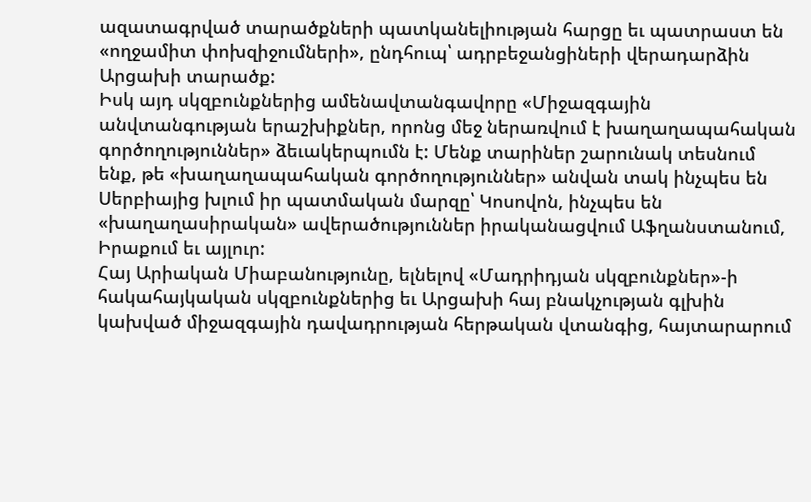ազատագրված տարածքների պատկանելիության հարցը եւ պատրաստ են «ողջամիտ փոխզիջումների», ընդհուպ՝ ադրբեջանցիների վերադարձին Արցախի տարածք:
Իսկ այդ սկզբունքներից ամենավտանգավորը «Միջազգային անվտանգության երաշխիքներ, որոնց մեջ ներառվում է խաղաղապահական գործողություններ» ձեւակերպումն է: Մենք տարիներ շարունակ տեսնում ենք, թե «խաղաղապահական գործողություններ» անվան տակ ինչպես են Սերբիայից խլում իր պատմական մարզը՝ Կոսովոն, ինչպես են «խաղաղասիրական» ավերածություններ իրականացվում Աֆղանստանում,
Իրաքում եւ այլուր:
Հայ Արիական Միաբանությունը, ելնելով «Մադրիդյան սկզբունքներ»-ի հակահայկական սկզբունքներից եւ Արցախի հայ բնակչության գլխին կախված միջազգային դավադրության հերթական վտանգից, հայտարարում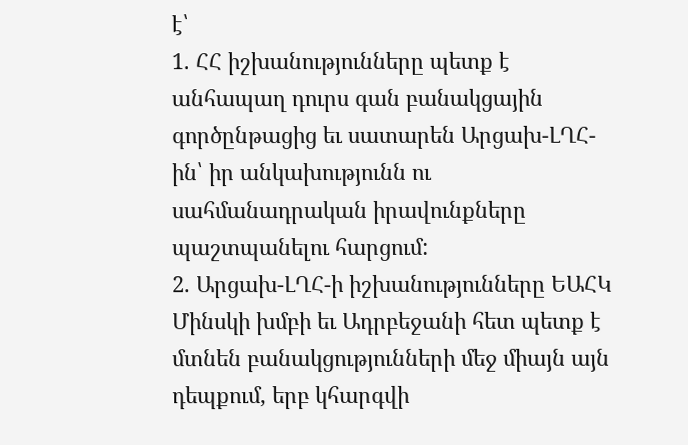է՝
1. ՀՀ իշխանությունները պետք է անհապաղ դուրս գան բանակցային գործընթացից եւ սատարեն Արցախ-ԼՂՀ-ին՝ իր անկախությունն ու սահմանադրական իրավունքները պաշտպանելու հարցում:
2. Արցախ-ԼՂՀ-ի իշխանությունները ԵԱՀԿ Մինսկի խմբի եւ Ադրբեջանի հետ պետք է մտնեն բանակցությունների մեջ միայն այն դեպքում, երբ կհարգվի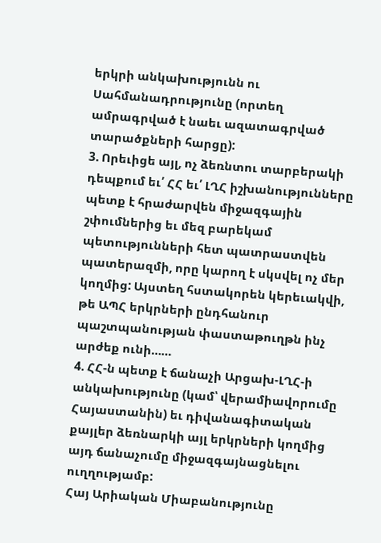երկրի անկախությունն ու Սահմանադրությունը (որտեղ ամրագրված է նաեւ ազատագրված տարածքների հարցը):
3. Որեւիցե այլ, ոչ ձեռնտու տարբերակի դեպքում եւ՛ ՀՀ եւ՛ ԼՂՀ իշխանությունները պետք է հրաժարվեն միջազգային շփումներից եւ մեզ բարեկամ պետությունների հետ պատրաստվեն պատերազմի, որը կարող է սկսվել ոչ մեր կողմից: Այստեղ հստակորեն կերեւակվի, թե ԱՊՀ երկրների ընդհանուր պաշտպանության փաստաթուղթն ինչ արժեք ունի……
4. ՀՀ-ն պետք է ճանաչի Արցախ-ԼՂՀ-ի անկախությունը (կամ՝ վերամիավորումը Հայաստանին) եւ դիվանագիտական քայլեր ձեռնարկի այլ երկրների կողմից այդ ճանաչումը միջազգայնացնելու ուղղությամբ:
Հայ Արիական Միաբանությունը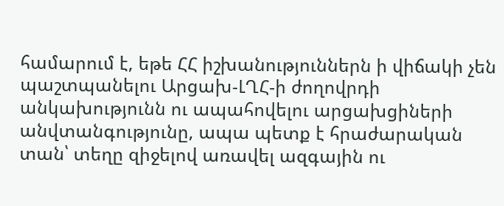համարում է, եթե ՀՀ իշխանություններն ի վիճակի չեն պաշտպանելու Արցախ-ԼՂՀ-ի ժողովրդի անկախությունն ու ապահովելու արցախցիների անվտանգությունը, ապա պետք է հրաժարական տան՝ տեղը զիջելով առավել ազգային ու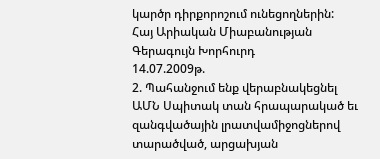կարծր դիրքորոշում ունեցողներին:
Հայ Արիական Միաբանության
Գերագույն Խորհուրդ
14.07.2009թ.
2. Պահանջում ենք վերաբնակեցնել
ԱՄՆ Սպիտակ տան հրապարակած եւ զանգվածային լրատվամիջոցներով տարածված, արցախյան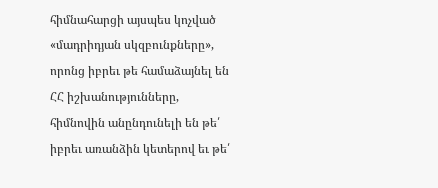հիմնահարցի այսպես կոչված «մադրիդյան սկզբունքները», որոնց իբրեւ թե համաձայնել են ՀՀ իշխանությունները, հիմնովին անընդունելի են թե՛ իբրեւ առանձին կետերով եւ թե՛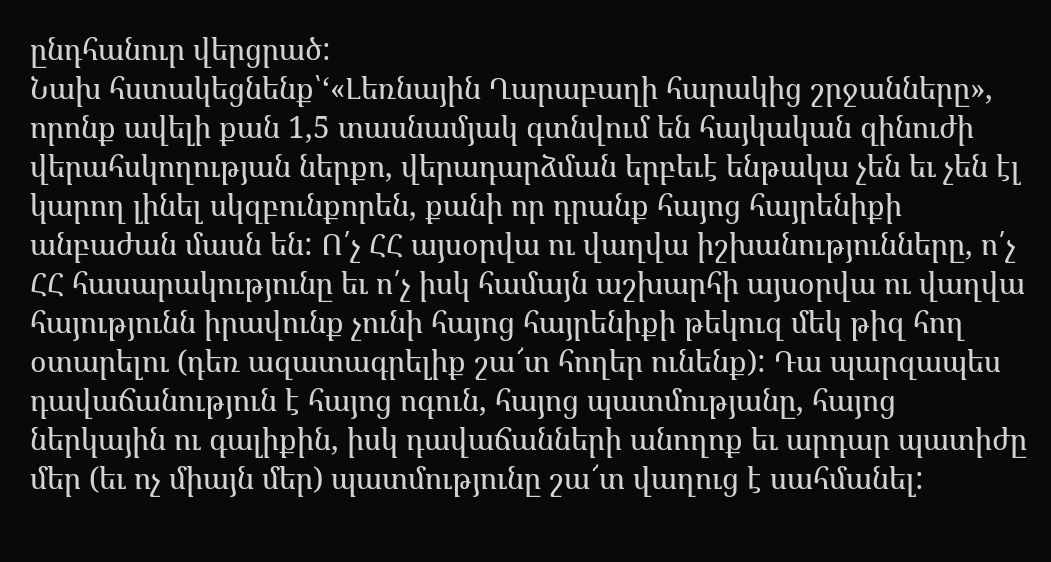ընդհանուր վերցրած:
Նախ հստակեցնենք՝‘«Լեռնային Ղարաբաղի հարակից շրջանները», որոնք ավելի քան 1,5 տասնամյակ գտնվում են հայկական զինուժի վերահսկողության ներքո, վերադարձման երբեւէ ենթակա չեն եւ չեն էլ կարող լինել սկզբունքորեն, քանի որ դրանք հայոց հայրենիքի անբաժան մասն են: Ո՛չ ՀՀ այսօրվա ու վաղվա իշխանությունները, ո՛չ ՀՀ հասարակությունը եւ ո՛չ իսկ համայն աշխարհի այսօրվա ու վաղվա հայությունն իրավունք չունի հայոց հայրենիքի թեկուզ մեկ թիզ հող օտարելու (դեռ ազատագրելիք շա՜տ հողեր ունենք): Դա պարզապես դավաճանություն է հայոց ոգուն, հայոց պատմությանը, հայոց ներկային ու գալիքին, իսկ դավաճանների անողոք եւ արդար պատիժը մեր (եւ ոչ միայն մեր) պատմությունը շա՜տ վաղուց է սահմանել: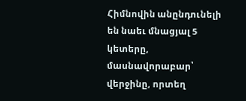Հիմնովին անընդունելի են նաեւ մնացյալ 5 կետերը, մասնավորաբար՝ վերջինը, որտեղ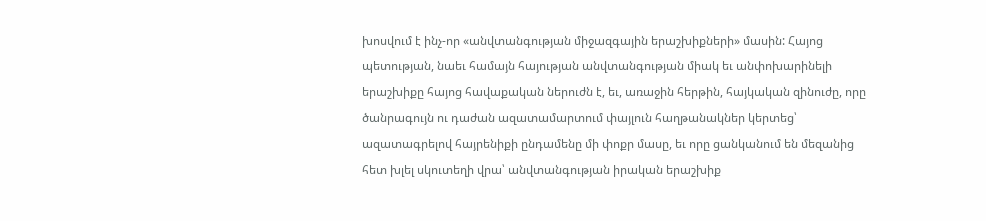խոսվում է ինչ-որ «անվտանգության միջազգային երաշխիքների» մասին: Հայոց պետության, նաեւ համայն հայության անվտանգության միակ եւ անփոխարինելի երաշխիքը հայոց հավաքական ներուժն է, եւ, առաջին հերթին, հայկական զինուժը, որը ծանրագույն ու դաժան ազատամարտում փայլուն հաղթանակներ կերտեց՝ ազատագրելով հայրենիքի ընդամենը մի փոքր մասը, եւ որը ցանկանում են մեզանից հետ խլել սկուտեղի վրա՝ անվտանգության իրական երաշխիք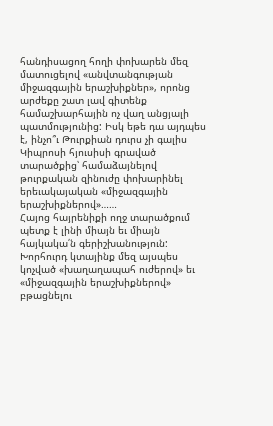հանդիսացող հողի փոխարեն մեզ մատուցելով «անվտանգության միջազգային երաշխիքներ», որոնց արժեքը շատ լավ գիտենք համաշխարհային ոչ վաղ անցյալի պատմությունից: Իսկ եթե դա այդպես է, ինչո՞ւ Թուրքիան դուրս չի գալիս Կիպրոսի հյուսիսի գրաված տարածքից՝ համաձայնելով թուրքական զինուժը փոխարինել երեւակայական «միջազգային երաշխիքներով»……
Հայոց հայրենիքի ողջ տարածքում պետք է լինի միայն եւ միայն հայկակա՛ն գերիշխանություն: Խորհուրդ կտայինք մեզ այսպես կոչված «խաղաղապահ ուժերով» եւ «միջազգային երաշխիքներով» բթացնելու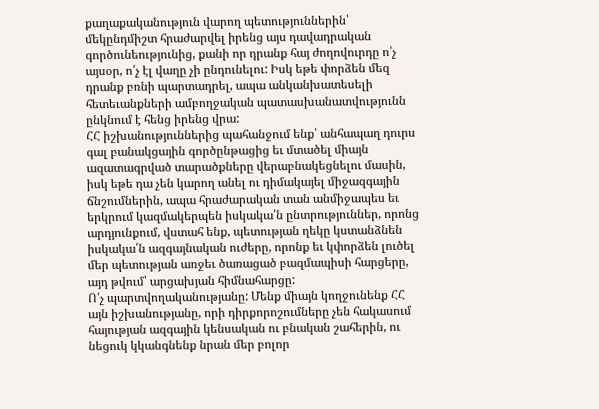քաղաքականություն վարող պետություններին՝ մեկընդմիշտ հրաժարվել իրենց այս դավադրական գործունեությունից, քանի որ դրանք հայ ժողովուրդը ո՛չ այսօր, ո՛չ էլ վաղը չի ընդունելու: Իսկ եթե փորձեն մեզ դրանք բռնի պարտադրել, ապա անկանխատեսելի հետեւանքների ամբողջական պատասխանատվությունն ընկնում է հենց իրենց վրա:
ՀՀ իշխանություններից պահանջում ենք՝ անհապաղ դուրս գալ բանակցային գործընթացից եւ մտածել միայն ազատագրված տարածքները վերաբնակեցնելու մասին, իսկ եթե դա չեն կարող անել ու դիմակայել միջազգային ճնշումներին, ապա հրաժարական տան անմիջապես եւ երկրում կազմակերպեն իսկակա՛ն ընտրություններ, որոնց արդյունքում, վստահ ենք, պետության ղեկը կստանձնեն իսկակա՛ն ազգայնական ուժերը, որոնք եւ կփորձեն լուծել մեր պետության առջեւ ծառացած բազմապիսի հարցերը, այդ թվում՝ արցախյան հիմնահարցը:
Ո՛չ պարտվողականությանը: Մենք միայն կողջունենք ՀՀ այն իշխանությանը, որի դիրքորոշումները չեն հակասում հայության ազգային կենսական ու բնական շահերին, ու նեցուկ կկանգնենք նրան մեր բոլոր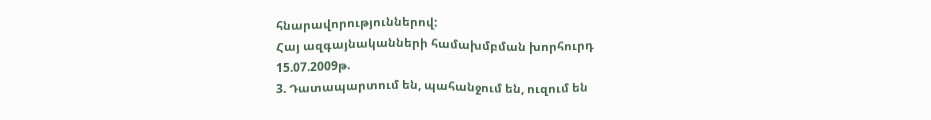հնարավորություններով:
Հայ ազգայնականների համախմբման խորհուրդ
15.07.2009թ.
3. Դատապարտում են, պահանջում են, ուզում են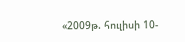«2009թ. հուլիսի 10-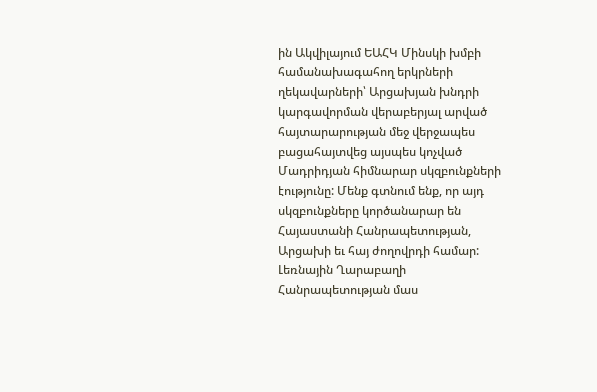ին Ակվիլայում ԵԱՀԿ Մինսկի խմբի համանախագահող երկրների ղեկավարների՝ Արցախյան խնդրի կարգավորման վերաբերյալ արված հայտարարության մեջ վերջապես բացահայտվեց այսպես կոչված Մադրիդյան հիմնարար սկզբունքների էությունը: Մենք գտնում ենք, որ այդ սկզբունքները կործանարար են Հայաստանի Հանրապետության, Արցախի եւ հայ ժողովրդի համար: Լեռնային Ղարաբաղի Հանրապետության մաս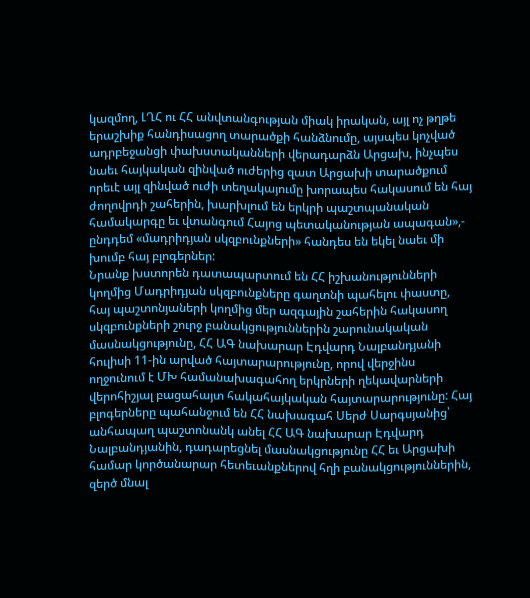կազմող, ԼՂՀ ու ՀՀ անվտանգության միակ իրական, այլ ոչ թղթե երաշխիք հանդիսացող տարածքի հանձնումը, այսպես կոչված ադրբեջանցի փախստականների վերադարձն Արցախ, ինչպես նաեւ հայկական զինված ուժերից զատ Արցախի տարածքում որեւէ այլ զինված ուժի տեղակայումը խորապես հակասում են հայ ժողովրդի շահերին, խարխլում են երկրի պաշտպանական համակարգը եւ վտանգում Հայոց պետականության ապագան»,- ընդդեմ «մադրիդյան սկզբունքների» հանդես են եկել նաեւ մի խումբ հայ բլոգերներ:
Նրանք խստորեն դատապարտում են ՀՀ իշխանությունների կողմից Մադրիդյան սկզբունքները գաղտնի պահելու փաստը, հայ պաշտոնյաների կողմից մեր ազգային շահերին հակասող սկզբունքների շուրջ բանակցություններին շարունակական մասնակցությունը, ՀՀ ԱԳ նախարար Էդվարդ Նալբանդյանի հուլիսի 11-ին արված հայտարարությունը, որով վերջինս ողջունում է ՄԽ համանախագահող երկրների ղեկավարների վերոհիշյալ բացահայտ հակահայկական հայտարարությունը: Հայ բլոգերները պահանջում են ՀՀ նախագահ Սերժ Սարգսյանից՝ անհապաղ պաշտոնանկ անել ՀՀ ԱԳ նախարար Էդվարդ Նալբանդյանին, դադարեցնել մասնակցությունը ՀՀ եւ Արցախի համար կործանարար հետեւանքներով հղի բանակցություններին, զերծ մնալ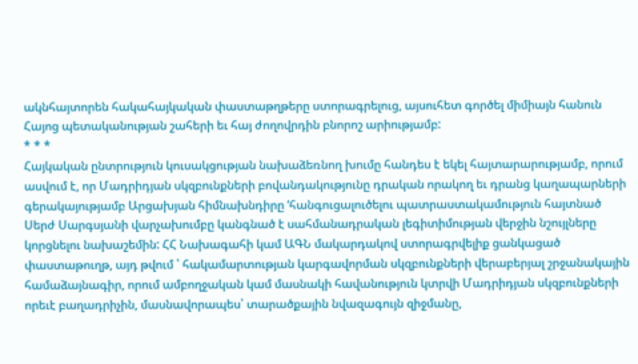ակնհայտորեն հակահայկական փաստաթղթերը ստորագրելուց, այսուհետ գործել միմիայն հանուն Հայոց պետականության շահերի եւ հայ ժողովրդին բնորոշ արիությամբ:
* * *
Հայկական ընտրություն կուսակցության նախաձեռնող խումը հանդես է եկել հայտարարությամբ, որում ասվում է, որ Մադրիդյան սկզբունքների բովանդակությունը դրական որակող եւ դրանց կաղապարների գերակայությամբ Արցախյան հիմնախնդիրը ‘հանգուցալուծելու պատրաստակամություն հայտնած Սերժ Սարգսյանի վարչախումբը կանգնած է սահմանադրական լեգիտիմության վերջին նշույլները կորցնելու նախաշեմին: ՀՀ Նախագահի կամ ԱԳՆ մակարդակով ստորագրվելիք ցանկացած փաստաթուղթ, այդ թվում ՝ հակամարտության կարգավորման սկզբունքների վերաբերյալ շրջանակային համաձայնագիր, որում ամբողջական կամ մասնակի հավանություն կտրվի Մադրիդյան սկզբունքների որեւէ բաղադրիչին, մասնավորապես՝ տարածքային նվազագույն զիջմանը,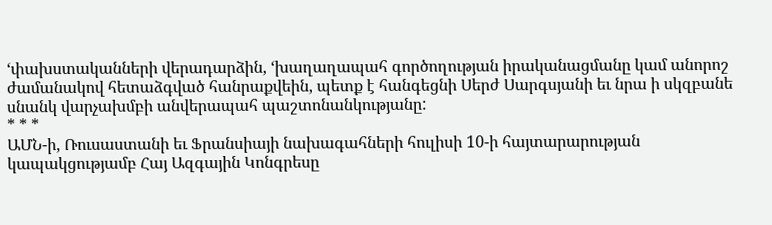‘փախստականների վերադարձին, ‘խաղաղապահ գործողության իրականացմանը կամ անորոշ ժամանակով հետաձգված հանրաքվեին, պետք է հանգեցնի Սերժ Սարգսյանի եւ նրա ի սկզբանե սնանկ վարչախմբի անվերապահ պաշտոնանկությանը:
* * *
ԱՄՆ-ի, Ռուսաստանի եւ Ֆրանսիայի նախագահների հուլիսի 10-ի հայտարարության կապակցությամբ Հայ Ազգային Կոնգրեսը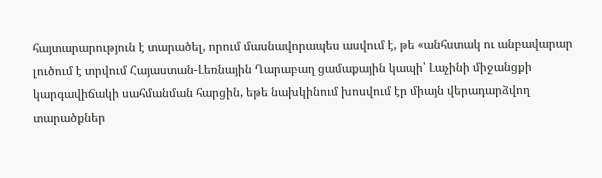հայտարարություն է տարածել, որում մասնավորապես ասվում է, թե «անհստակ ու անբավարար լուծում է տրվում Հայաստան-Լեռնային Ղարաբաղ ցամաքային կապի՝ Լաչինի միջանցքի կարգավիճակի սահմանման հարցին, եթե նախկինում խոսվում էր միայն վերադարձվող տարածքներ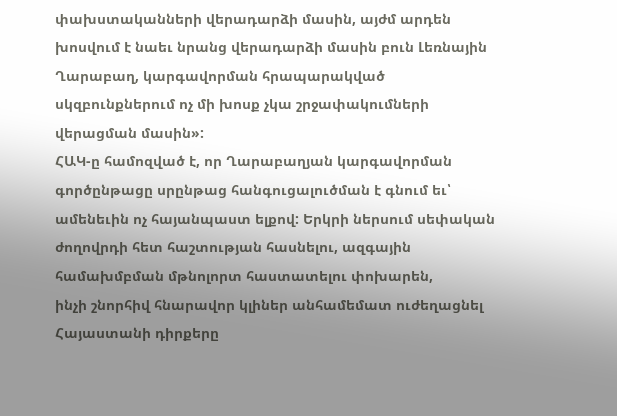փախստականների վերադարձի մասին, այժմ արդեն խոսվում է նաեւ նրանց վերադարձի մասին բուն Լեռնային Ղարաբաղ, կարգավորման հրապարակված սկզբունքներում ոչ մի խոսք չկա շրջափակումների վերացման մասին»:
ՀԱԿ-ը համոզված է, որ Ղարաբաղյան կարգավորման գործընթացը սրընթաց հանգուցալուծման է գնում եւ՝ ամենեւին ոչ հայանպաստ ելքով: Երկրի ներսում սեփական ժողովրդի հետ հաշտության հասնելու, ազգային համախմբման մթնոլորտ հաստատելու փոխարեն,
ինչի շնորհիվ հնարավոր կլիներ անհամեմատ ուժեղացնել Հայաստանի դիրքերը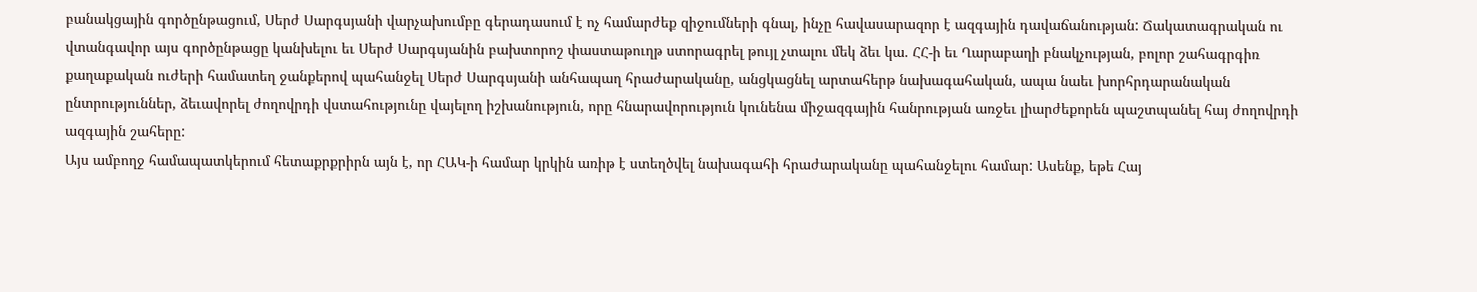բանակցային գործընթացում, Սերժ Սարգսյանի վարչախումբը գերադասում է ոչ համարժեք զիջումների գնալ, ինչը հավասարազոր է ազգային դավաճանության: Ճակատագրական ու վտանգավոր այս գործընթացը կանխելու եւ Սերժ Սարգսյանին բախտորոշ փաստաթուղթ ստորագրել թույլ չտալու մեկ ձեւ կա. ՀՀ-ի եւ Ղարաբաղի բնակչության, բոլոր շահագրգիռ քաղաքական ուժերի համատեղ ջանքերով պահանջել Սերժ Սարգսյանի անհապաղ հրաժարականը, անցկացնել արտահերթ նախագահական, ապա նաեւ խորհրդարանական ընտրություններ, ձեւավորել ժողովրդի վստահությունը վայելող իշխանություն, որը հնարավորություն կունենա միջազգային հանրության առջեւ լիարժեքորեն պաշտպանել հայ ժողովրդի ազգային շահերը:
Այս ամբողջ համապատկերում հետաքրքրիրն այն է, որ ՀԱԿ-ի համար կրկին առիթ է ստեղծվել նախագահի հրաժարականը պահանջելու համար: Ասենք, եթե Հայ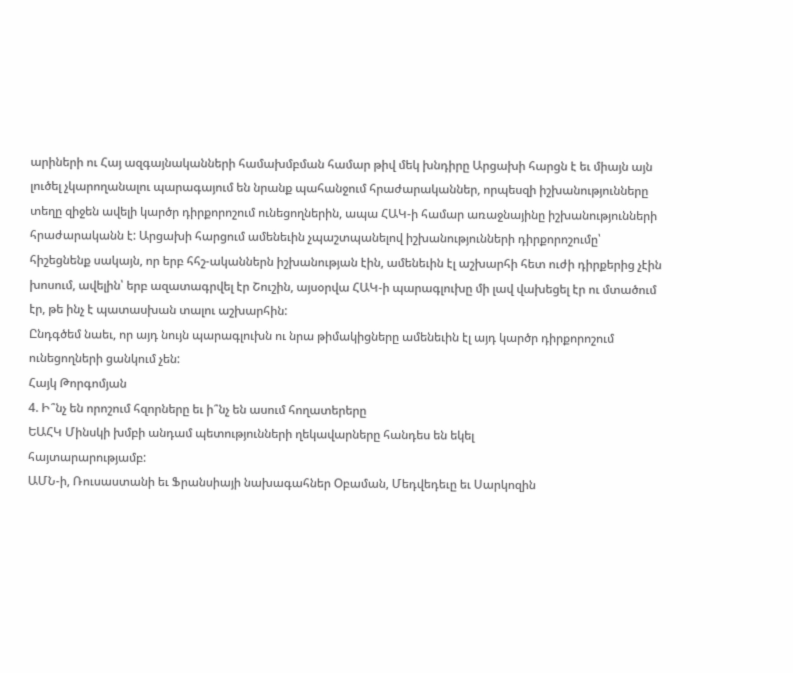արիների ու Հայ ազգայնականների համախմբման համար թիվ մեկ խնդիրը Արցախի հարցն է եւ միայն այն լուծել չկարողանալու պարագայում են նրանք պահանջում հրաժարականներ, որպեսզի իշխանությունները տեղը զիջեն ավելի կարծր դիրքորոշում ունեցողներին, ապա ՀԱԿ-ի համար առաջնայինը իշխանությունների հրաժարականն է: Արցախի հարցում ամենեւին չպաշտպանելով իշխանությունների դիրքորոշումը՝ հիշեցնենք սակայն, որ երբ հհշ-ականներն իշխանության էին, ամենեւին էլ աշխարհի հետ ուժի դիրքերից չէին խոսում, ավելին՝ երբ ազատագրվել էր Շուշին, այսօրվա ՀԱԿ-ի պարագլուխը մի լավ վախեցել էր ու մտածում էր, թե ինչ է պատասխան տալու աշխարհին:
Ընդգծեմ նաեւ, որ այդ նույն պարագլուխն ու նրա թիմակիցները ամենեւին էլ այդ կարծր դիրքորոշում ունեցողների ցանկում չեն:
Հայկ Թորգոմյան
4. Ի՞նչ են որոշում հզորները եւ ի՞նչ են ասում հողատերերը
ԵԱՀԿ Մինսկի խմբի անդամ պետությունների ղեկավարները հանդես են եկել
հայտարարությամբ:
ԱՄՆ-ի, Ռուսաստանի եւ Ֆրանսիայի նախագահներ Օբաման, Մեդվեդեւը եւ Սարկոզին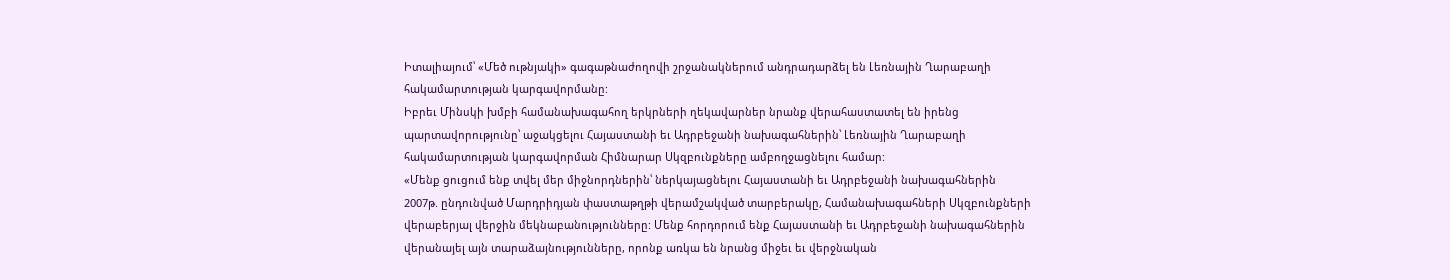Իտալիայում՝ «Մեծ ութնյակի» գագաթնաժողովի շրջանակներում անդրադարձել են Լեռնային Ղարաբաղի հակամարտության կարգավորմանը:
Իբրեւ Մինսկի խմբի համանախագահող երկրների ղեկավարներ նրանք վերահաստատել են իրենց պարտավորությունը՝ աջակցելու Հայաստանի եւ Ադրբեջանի նախագահներին՝ Լեռնային Ղարաբաղի հակամարտության կարգավորման Հիմնարար Սկզբունքները ամբողջացնելու համար:
«Մենք ցուցում ենք տվել մեր միջնորդներին՝ ներկայացնելու Հայաստանի եւ Ադրբեջանի նախագահներին 2007թ. ընդունված Մարդրիդյան փաստաթղթի վերամշակված տարբերակը, Համանախագահների Սկզբունքների վերաբերյալ վերջին մեկնաբանությունները: Մենք հորդորում ենք Հայաստանի եւ Ադրբեջանի նախագահներին
վերանայել այն տարաձայնությունները, որոնք առկա են նրանց միջեւ եւ վերջնական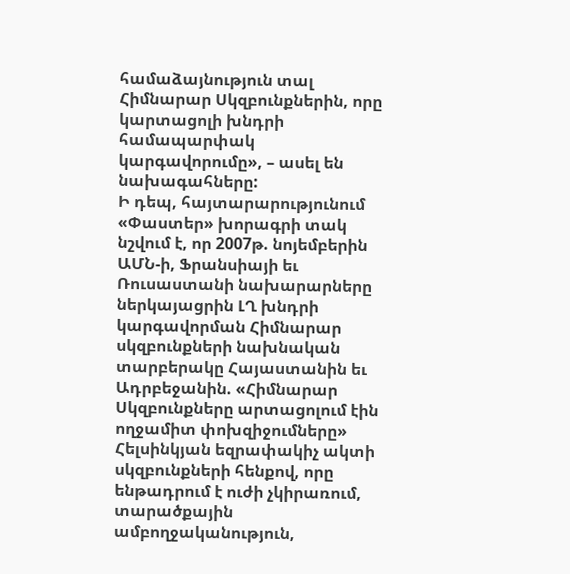համաձայնություն տալ Հիմնարար Սկզբունքներին, որը կարտացոլի խնդրի համապարփակ կարգավորումը», – ասել են նախագահները:
Ի դեպ, հայտարարությունում «Փաստեր» խորագրի տակ նշվում է, որ 2007թ. նոյեմբերին ԱՄՆ-ի, Ֆրանսիայի եւ Ռուսաստանի նախարարները ներկայացրին ԼՂ խնդրի կարգավորման Հիմնարար սկզբունքների նախնական տարբերակը Հայաստանին եւ Ադրբեջանին. «Հիմնարար Սկզբունքները արտացոլում էին ողջամիտ փոխզիջումները» Հելսինկյան եզրափակիչ ակտի սկզբունքների հենքով, որը ենթադրում է ուժի չկիրառում, տարածքային ամբողջականություն,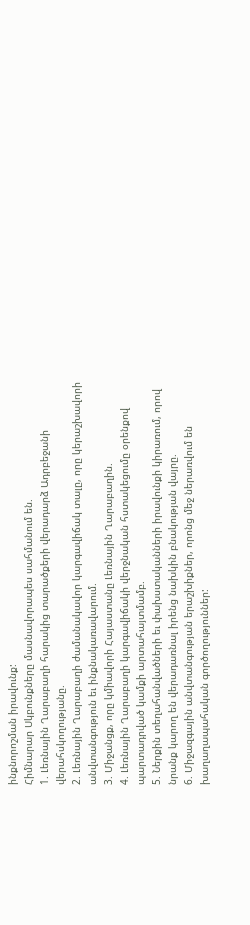ինքնորոշման իրավունք:
Հիմնարար Սկբունքները մասնավորապես սահմանում են.
1. Լեռնային Ղարաբաղի հարակից տարածքերի վերադարձ Ադրբեջանի վերահսկողությանը.
2. Լեռնային Ղարաբաղի ժամանակավոր կարգավիճակ տալը, որը կերաշխավորի անվտանգություն եւ ինքնակառավարում.
3. Միջանցք, որը կմիավորի Հայաստանը Լեռնային Ղարաբաղին.
4. Լեռնային Ղարաբաղի կարգավիճակի վերջնական հստակեցումը օրենքով պարտադրված կամքի արտահայտմամբ.
5. Ներքին տեղահանվածների եւ փախստականների իրավունքի կիրառում, որով նրանք կարող են վերադառնալ իրենց նախկին բնակության վայրը.
6. Միջազգային անվտանգության երաշխիքներ, որոնց մեջ ներառվում են խաղաղապահական գործողություններ: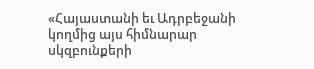«Հայաստանի եւ Ադրբեջանի կողմից այս հիմնարար սկզբունքերի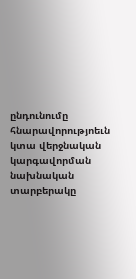ընդունումը
հնարավորությոեւն կտա վերջնական կարգավորման նախնական տարբերակը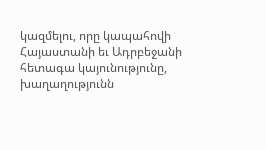կազմելու, որը կապահովի Հայաստանի եւ Ադրբեջանի հետագա կայունությունը, խաղաղությունն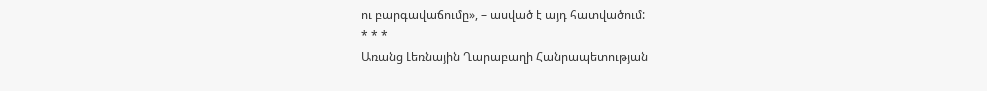ու բարգավաճումը», – ասված է այդ հատվածում:
* * *
Առանց Լեռնային Ղարաբաղի Հանրապետության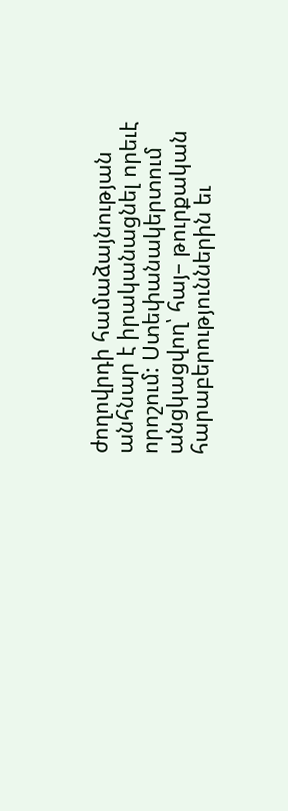ժողովրդի համաձայնության անհնար է իրականացնել որեւէ որոշում: Ստեփանակերտում անցկացվող՝ հայ– թուրքական հարաբերություններին եւ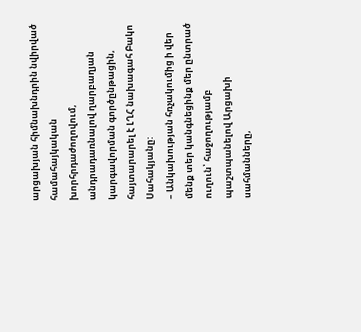արցախյան հիմնախնդրին նվիրված համահայկական խորհրդաժողովում, անդրադառնալով ղարբաղյան կարգավորման գործընթացին, հայտարարել է ԼՂՀ նախագահ Բակո Սահակյանը:
– Անկախության հռչակումից ի վեր մենք տեր կանգնեցինք մեր ընտրած ուղուն՝ հաջողությամբ պաշտպանելով Արցախի սահմանները,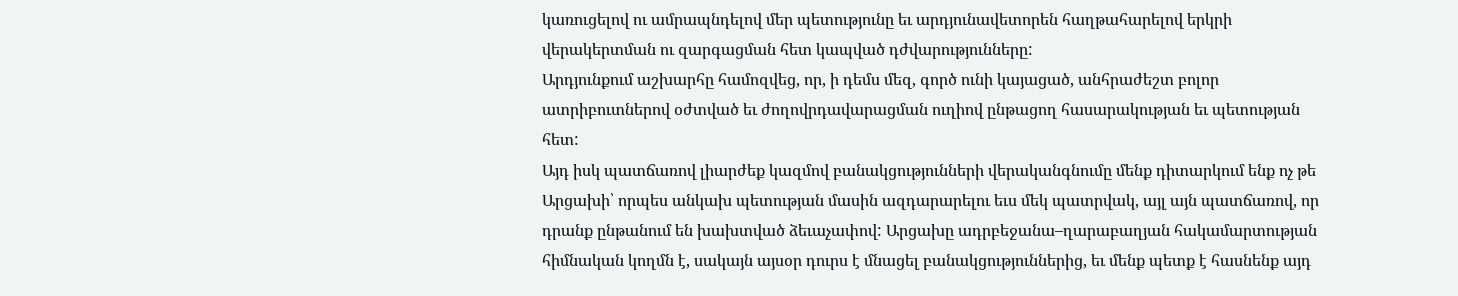կառուցելով ու ամրապնդելով մեր պետությունը եւ արդյունավետորեն հաղթահարելով երկրի վերակերտման ու զարգացման հետ կապված դժվարությունները:
Արդյունքում աշխարհը համոզվեց, որ, ի դեմս մեզ, գործ ունի կայացած, անհրաժեշտ բոլոր ատրիբուտներով օժտված եւ ժողովրդավարացման ուղիով ընթացող հասարակության եւ պետության հետ:
Այդ իսկ պատճառով լիարժեք կազմով բանակցությունների վերականգնումը մենք դիտարկում ենք ոչ թե Արցախի՝ որպես անկախ պետության մասին ազդարարելու եւս մեկ պատրվակ, այլ այն պատճառով, որ դրանք ընթանում են խախտված ձեւաչափով: Արցախը ադրբեջանա–ղարաբաղյան հակամարտության հիմնական կողմն է, սակայն այսօր դուրս է մնացել բանակցություններից, եւ մենք պետք է հասնենք այդ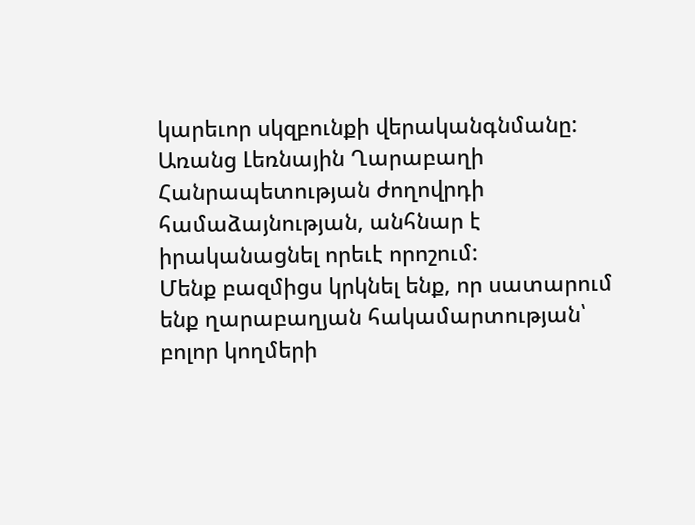կարեւոր սկզբունքի վերականգնմանը:
Առանց Լեռնային Ղարաբաղի Հանրապետության ժողովրդի համաձայնության, անհնար է իրականացնել որեւէ որոշում:
Մենք բազմիցս կրկնել ենք, որ սատարում ենք ղարաբաղյան հակամարտության՝ բոլոր կողմերի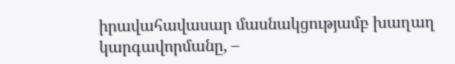իրավահավասար մասնակցությամբ խաղաղ կարգավորմանը, –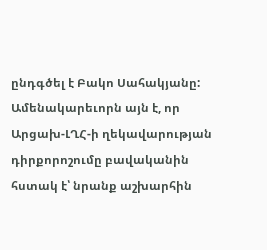ընդգծել է Բակո Սահակյանը:
Ամենակարեւորն այն է, որ Արցախ-ԼՂՀ-ի ղեկավարության դիրքորոշումը բավականին հստակ է՝ նրանք աշխարհին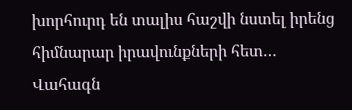խորհուրդ են տալիս հաշվի նստել իրենց հիմնարար իրավունքների հետ…
Վահագն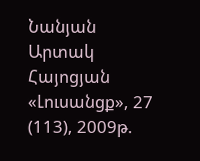Նանյան
Արտակ Հայոցյան
«Լուսանցք», 27 (113), 2009թ.